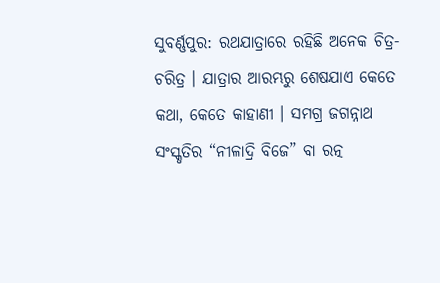ସୁବର୍ଣ୍ଣପୁର: ରଥଯାତ୍ରାରେ ରହିଛି ଅନେକ ଚିତ୍ର-ଚରିତ୍ର । ଯାତ୍ରାର ଆରମ୍ଭରୁ ଶେଷଯାଏ କେତେ କଥା, କେତେ କାହାଣୀ । ସମଗ୍ର ଜଗନ୍ନାଥ ସଂସ୍କୃତିର “ନୀଳାଦ୍ରି ବିଜେ” ବା ରତ୍ନ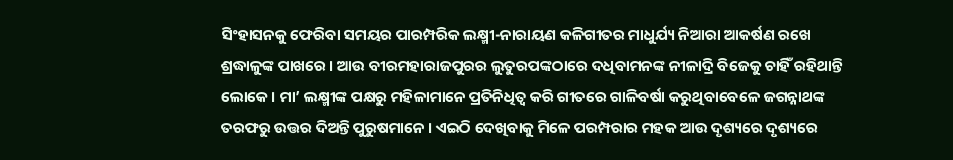ସିଂହାସନକୁ ଫେରିବା ସମୟର ପାରମ୍ପରିକ ଲକ୍ଷ୍ମୀ-ନାରାୟଣ କଳିଗୀତର ମାଧୁର୍ଯ୍ୟ ନିଆରା ଆକର୍ଷଣ ରଖେ ଶ୍ରଦ୍ଧାଳୁଙ୍କ ପାଖରେ । ଆଉ ବୀରମହାରାଜପୁରର ଲୁତୁରପଙ୍କଠାରେ ଦଧିବାମନଙ୍କ ନୀଳାଦ୍ରି ବିଜେକୁ ଚାହିଁ ରହିଥାନ୍ତି ଲୋକେ । ମା’ ଲକ୍ଷ୍ମୀଙ୍କ ପକ୍ଷରୁ ମହିଳାମାନେ ପ୍ରତିନିଧିତ୍ବ କରି ଗୀତରେ ଗାଳିବର୍ଷା କରୁଥିବାବେଳେ ଜଗନ୍ନାଥଙ୍କ ତରଫରୁ ଉତ୍ତର ଦିଅନ୍ତି ପୁରୁଷମାନେ । ଏଇଠି ଦେଖିବାକୁ ମିଳେ ପରମ୍ପରାର ମହକ ଆଉ ଦୃଶ୍ୟରେ ଦୃଶ୍ୟରେ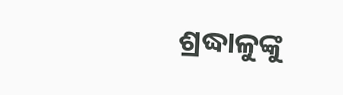ଶ୍ରଦ୍ଧାଳୁଙ୍କୁ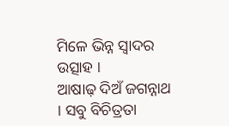ମିଳେ ଭିନ୍ନ ସ୍ବାଦର ଉତ୍ସାହ ।
ଆଷାଢ଼ ଦିଅଁ ଜଗନ୍ନାଥ । ସବୁ ବିଚିତ୍ରତା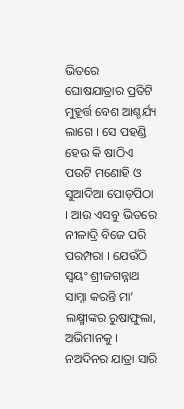ଭିତରେ ଘୋଷଯାତ୍ରାର ପ୍ରତିଟି ମୁହୂର୍ତ୍ତ ବେଶ ଆଶ୍ଚର୍ଯ୍ୟ ଲାଗେ । ସେ ପହଣ୍ଡି ହେଉ କି ଷାଠିଏ ପଉଟି ମଣୋହି ଓ ସୁଆଦିଆ ପୋଡ଼ପିଠା । ଆଉ ଏସବୁ ଭିତରେ ନୀଳାଦ୍ରି ବିଜେ ପରି ପରମ୍ପରା । ଯେଉଁଠି ସ୍ବୟଂ ଶ୍ରୀଜଗନ୍ନାଥ ସାମ୍ନା କରନ୍ତି ମା’ ଲକ୍ଷ୍ମୀଙ୍କର ରୁଷାଫୁଲା, ଅଭିମାନକୁ । ନଅଦିନର ଯାତ୍ରା ସାରି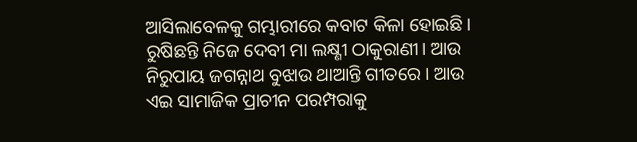ଆସିଲାବେଳକୁ ଗମ୍ଭାରୀରେ କବାଟ କିଳା ହୋଇଛି । ରୁଷିଛନ୍ତି ନିଜେ ଦେବୀ ମା ଲକ୍ଷ୍ଣୀ ଠାକୁରାଣୀ। ଆଉ ନିରୁପାୟ ଜଗନ୍ନାଥ ବୁଝାଉ ଥାଆନ୍ତି ଗୀତରେ । ଆଉ ଏଇ ସାମାଜିକ ପ୍ରାଚୀନ ପରମ୍ପରାକୁ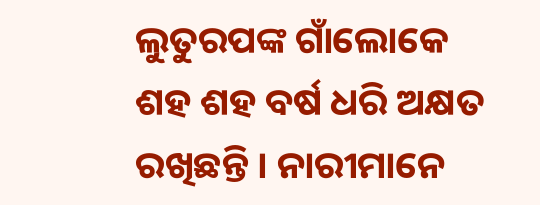ଲୁତୁରପଙ୍କ ଗାଁଲୋକେ ଶହ ଶହ ବର୍ଷ ଧରି ଅକ୍ଷତ ରଖିଛନ୍ତି । ନାରୀମାନେ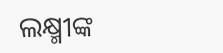ଲକ୍ଷ୍ମୀଙ୍କ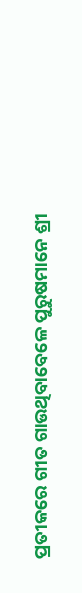ପ୍ରତୀକରେ ଗୀତ ଗାଉଥିବାବେଳେ ପୁରୁଷମାନେ ଶ୍ରୀ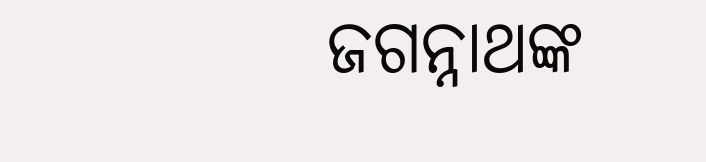ଜଗନ୍ନାଥଙ୍କ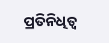ପ୍ରତିନିଧିତ୍ବ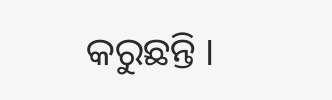କରୁଛନ୍ତି ।